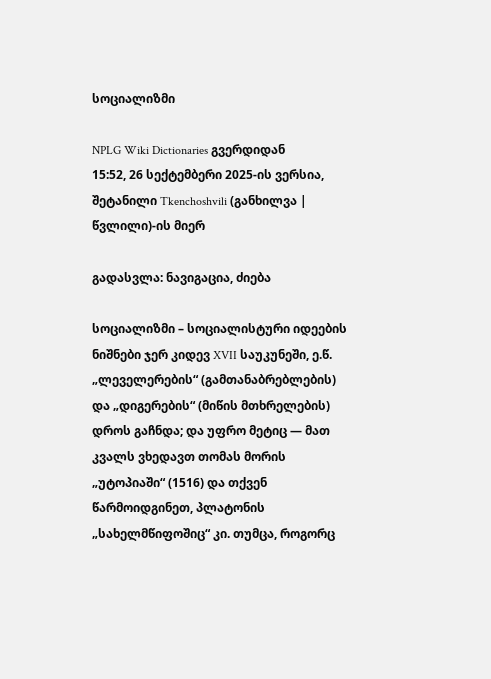სოციალიზმი

NPLG Wiki Dictionaries გვერდიდან
15:52, 26 სექტემბერი 2025-ის ვერსია, შეტანილი Tkenchoshvili (განხილვა | წვლილი)-ის მიერ

გადასვლა: ნავიგაცია, ძიება

სოციალიზმი – სოციალისტური იდეების ნიშნები ჯერ კიდევ XVII საუკუნეში, ე.წ. „ლეველერების“ (გამთანაბრებლების) და „დიგერების“ (მიწის მთხრელების) დროს გაჩნდა; და უფრო მეტიც ― მათ კვალს ვხედავთ თომას მორის „უტოპიაში“ (1516) და თქვენ წარმოიდგინეთ, პლატონის „სახელმწიფოშიც“ კი. თუმცა, როგორც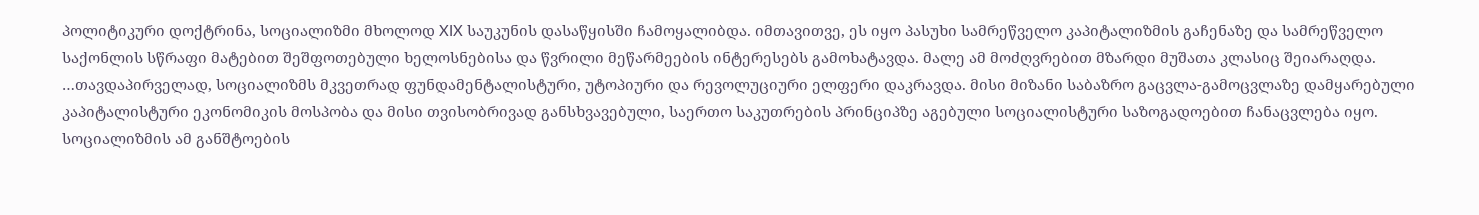პოლიტიკური დოქტრინა, სოციალიზმი მხოლოდ XIX საუკუნის დასაწყისში ჩამოყალიბდა. იმთავითვე, ეს იყო პასუხი სამრეწველო კაპიტალიზმის გაჩენაზე და სამრეწველო საქონლის სწრაფი მატებით შეშფოთებული ხელოსნებისა და წვრილი მეწარმეების ინტერესებს გამოხატავდა. მალე ამ მოძღვრებით მზარდი მუშათა კლასიც შეიარაღდა. …თავდაპირველად, სოციალიზმს მკვეთრად ფუნდამენტალისტური, უტოპიური და რევოლუციური ელფერი დაკრავდა. მისი მიზანი საბაზრო გაცვლა-გამოცვლაზე დამყარებული კაპიტალისტური ეკონომიკის მოსპობა და მისი თვისობრივად განსხვავებული, საერთო საკუთრების პრინციპზე აგებული სოციალისტური საზოგადოებით ჩანაცვლება იყო. სოციალიზმის ამ განშტოების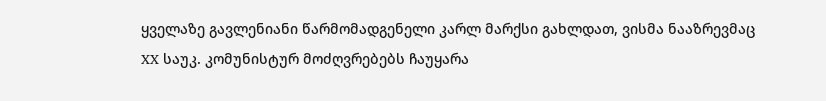ყველაზე გავლენიანი წარმომადგენელი კარლ მარქსი გახლდათ, ვისმა ნააზრევმაც XX საუკ. კომუნისტურ მოძღვრებებს ჩაუყარა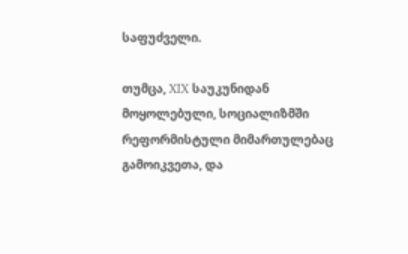საფუძველი.

თუმცა, XIX საუკუნიდან მოყოლებული, სოციალიზმში რეფორმისტული მიმართულებაც გამოიკვეთა, და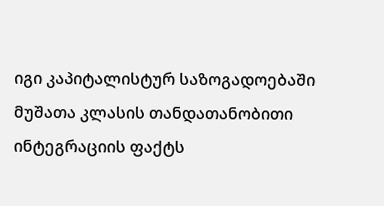იგი კაპიტალისტურ საზოგადოებაში მუშათა კლასის თანდათანობითი ინტეგრაციის ფაქტს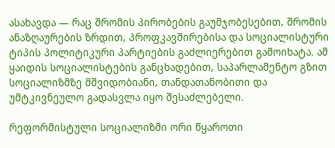ასახავდა — რაც შრომის პირობების გაუმჯობესებით, შრომის ანაზღაურების ზრდით, პროფკავშირებისა და სოციალისტური ტიპის პოლიტიკური პარტიების გაძლიერებით გამოიხატა. ამ ყაიდის სოციალისტების განცხადებით, საპარლამენტო გზით სოციალიზმზე მშვიდობიანი, თანდათანობითი და უმტკივნეულო გადასვლა იყო შესაძლებელი.

რეფორმისტული სოციალიზმი ორი წყაროთი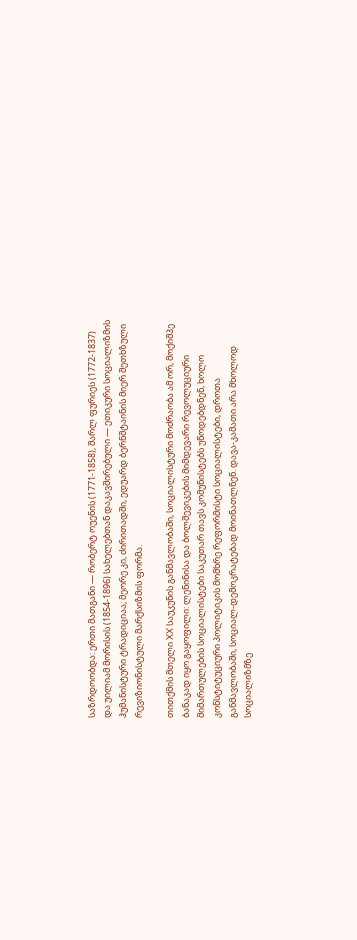საზრდოობდა: ერთი მათგანი ― რობერტ ოუენის (1771-1858), შარლ ფურიეს (1772-1837) და უილიამ მორისის (1854-1896) სახელებთან დაკავშირებული — ეთიკური სოციალიზმის ჰუმანისტური ტრადიციაა; მეორე კი, ძირითადში, ედუარდ ბერნშტაინის მიერ შეთხზული რევიზიონისტული მარქსიზმის ფორმა.

თითქმის მთელი XX საუკუნის განმავლობაში, სოციალისტური მოძრაობა ამ ორ, მოქიშპე ბანაკად იყო გაყოფილი: ლენინისა და ბოლშევიკების მიმდევარი რევოლუციური მიმართულების სოციალისტები საკუთარ თავს კომუნისტებს უწოდებდნენ, ხოლო კონსტიტუციური პოლიტიკის მომხრე რეფორმისტი სოციალისტები, დროთა განმავლობაში, სოციალ-დემოკრატებად მოინათლნენ. დავა-კამათი არა მხოლოდ სოციალიზმზე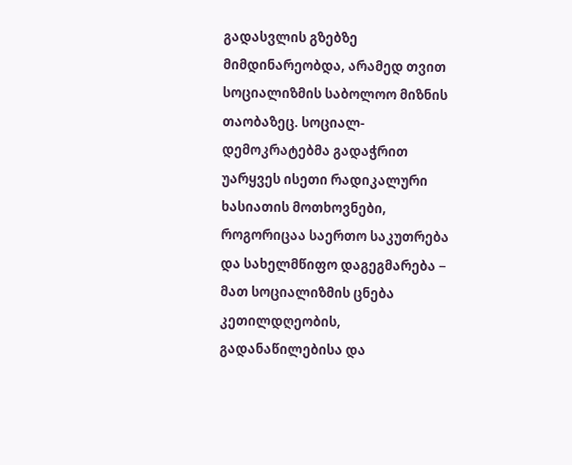გადასვლის გზებზე მიმდინარეობდა, არამედ თვით სოციალიზმის საბოლოო მიზნის თაობაზეც. სოციალ-დემოკრატებმა გადაჭრით უარყვეს ისეთი რადიკალური ხასიათის მოთხოვნები, როგორიცაა საერთო საკუთრება და სახელმწიფო დაგეგმარება − მათ სოციალიზმის ცნება კეთილდღეობის, გადანაწილებისა და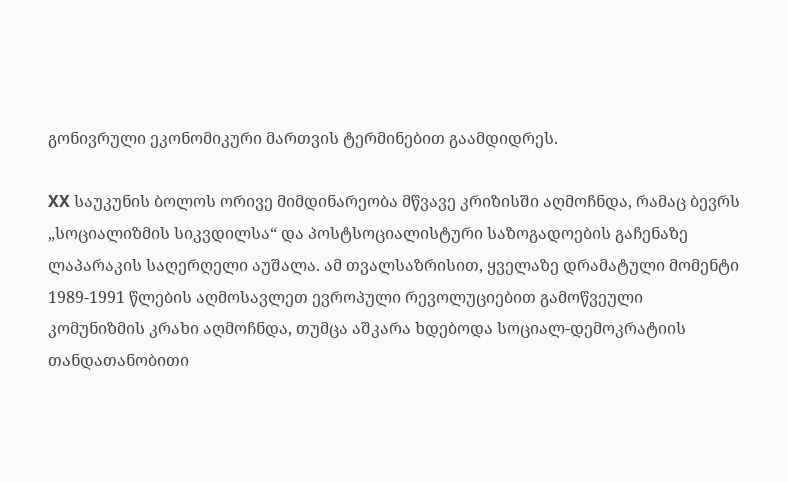გონივრული ეკონომიკური მართვის ტერმინებით გაამდიდრეს.

XX საუკუნის ბოლოს ორივე მიმდინარეობა მწვავე კრიზისში აღმოჩნდა, რამაც ბევრს „სოციალიზმის სიკვდილსა“ და პოსტსოციალისტური საზოგადოების გაჩენაზე ლაპარაკის საღერღელი აუშალა. ამ თვალსაზრისით, ყველაზე დრამატული მომენტი 1989-1991 წლების აღმოსავლეთ ევროპული რევოლუციებით გამოწვეული კომუნიზმის კრახი აღმოჩნდა, თუმცა აშკარა ხდებოდა სოციალ-დემოკრატიის თანდათანობითი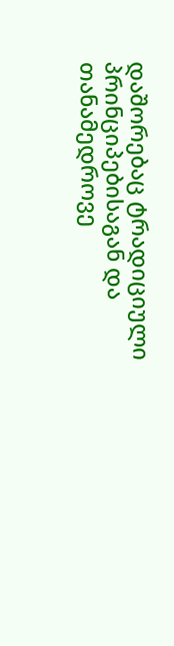დაშორებაც ტრადიციული პრინციპებისაგან და თანამედროვე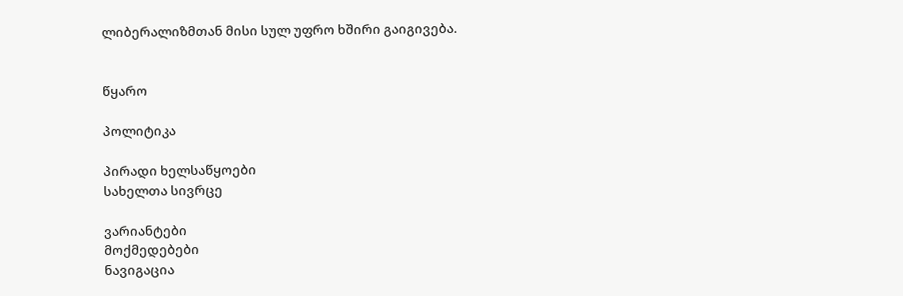ლიბერალიზმთან მისი სულ უფრო ხშირი გაიგივება.


წყარო

პოლიტიკა

პირადი ხელსაწყოები
სახელთა სივრცე

ვარიანტები
მოქმედებები
ნავიგაცია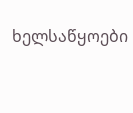ხელსაწყოები